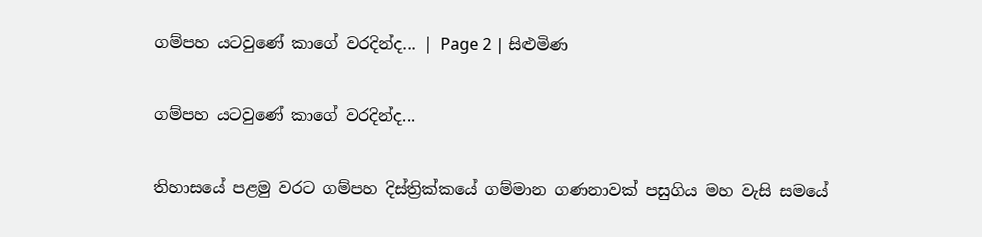ගම්පහ යටවුණේ කාගේ වරදින්ද... | Page 2 | සිළුමිණ

ගම්පහ යටවුණේ කාගේ වරදින්ද...

තිහාසයේ පළමු වරට ගම්පහ දිස්ත්‍රික්කයේ ගම්මාන ගණනාවක් පසුගිය මහ වැසි සමයේ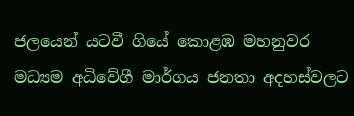ජලයෙන් යටවී ගියේ කොළඹ මහනුවර මධ්‍යම අධිවේගී මාර්ගය ජනතා අදහස්වලට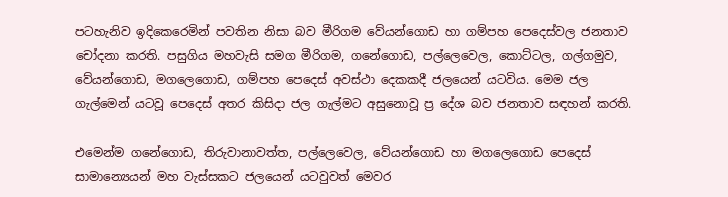පටහැනිව ඉදිකෙරෙමින් පවතින නිසා බව මීරිගම වේයන්ගොඩ හා ගම්පහ පෙදෙස්වල ජනතාව චෝදනා කරති. පසුගිය මහවැසි සමග මීරිගම, ගනේගොඩ, පල්ලෙවෙල, කොට්ටල, ගල්ගමුව, වේයන්ගොඩ, මගලෙගොඩ, ගම්පහ පෙදෙස් අවස්ථා දෙකකදී ජලයෙන් යටවිය. මෙම ජල ගැල්මෙන් යටවූ පෙදෙස් අතර කිසිදා ජල ගැල්මට අසුනොවූ ප්‍ර දේශ බව ජනතාව සඳහන් කරති.

එමෙන්ම ගනේගොඩ, තිරුවානාවත්ත, පල්ලෙවෙල, වේයන්ගොඩ හා මගලෙගොඩ පෙදෙස් සාමාන්‍යෙයන් මහ වැස්සකට ජලයෙන් යටවුවත් මෙවර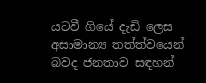යටවී ගියේ දැඩි ලෙස අසාමාන්‍ය තත්ත්වයෙන් බවද ජනතාව සඳහන්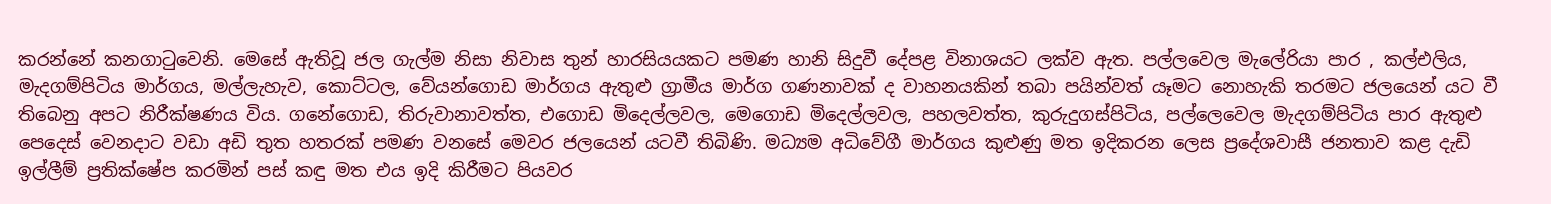කරන්නේ කනගාටුවෙනි. මෙසේ ඇතිවූ ජල ගැල්ම නිසා නිවාස තුන් හාරසියයකට පමණ හානි සිදුවී දේපළ විනාශයට ලක්ව ඇත. පල්ලවෙල මැලේරියා පාර , කල්එලිය, මැදගම්පිටිය මාර්ගය, මල්ලැහැව, කොට්ටල, වේයන්ගොඩ මාර්ගය ඇතුළු ග්‍රාමීය මාර්ග ගණනාවක් ද වාහනයකින් තබා පයින්වත් යෑමට නොහැකි තරමට ජලයෙන් යට වී තිබෙනු අපට නිරීක්ෂණය විය. ගනේගොඩ, තිරුවානාවත්ත, එගොඩ මිදෙල්ලවල, මෙගොඩ මිදෙල්ලවල, පහලවත්ත, කුරුදුගස්පිටිය, පල්ලෙවෙල මැදගම්පිටිය පාර ඇතුළු පෙදෙස් වෙනදාට වඩා අඩි තුත හතරක් පමණ වන‍සේ මෙවර ජලයෙන් යටවී තිබිණි. මධ්‍යම අධිවේගී මාර්ගය කුළුණු මත ඉදිකරන ලෙස ප්‍රදේශවාසී ජනතාව කළ දැඩි ඉල්ලීම් ප්‍රතික්ෂේප කරමින් පස් කඳු මත එය ඉදි කිරීමට පියවර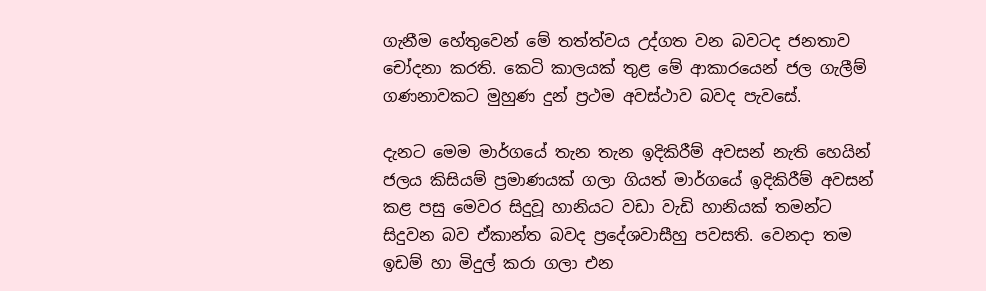ගැනීම හේතුවෙන් මේ තත්ත්වය උද්ගත වන බවටද ජනතාව චෝදනා කරති. කෙටි කාලයක් තුළ මේ ආකාරයෙන් ජල ගැලීම් ගණනාවකට මුහුණ දුන් ප්‍රථම අවස්ථාව බවද පැවසේ.

දැනට මෙම මාර්ගයේ තැන තැන ඉදිකිරීම් අවසන් නැති හෙයින් ජලය කිසියම් ප්‍රමාණයක් ගලා ගියත් මාර්ගයේ ඉදිකිරීම් අවසන් කළ පසු මෙවර සිදුවූ හානියට වඩා වැඩි හානියක් තමන්ට සිදුවන බව ඒකාන්ත බවද ප්‍රදේශවාසීහු පවසති. වෙනදා තම ඉඩම් හා මිදුල් කරා ගලා එන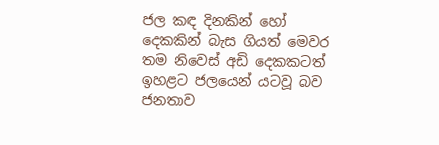ජල කඳ දිනකින් හෝ දෙකකින් බැස ගියත් මෙවර තම නිවෙස් අඩි දෙකකටත් ඉහළට ජලයෙන් යටවූ බව ජනතාව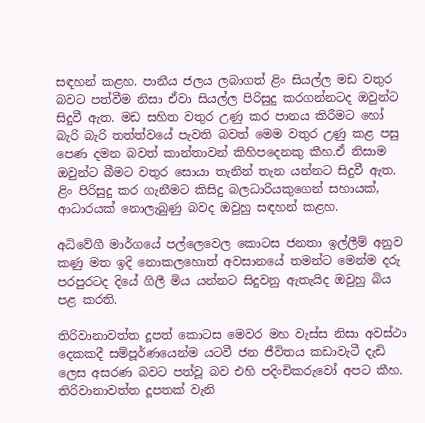සඳහන් කළහ. පානීය ජලය ලබාගත් ළිං සියල්ල මඩ වතුර බවට පත්වීම නිසා ඒවා සියල්ල පිරිසුදු කරගන්නටද ඔවුන්ට සිදුවී ඇත. මඩ සහිත වතුර උණු කර පානය කිරීමට හෝ බැරි බැරි තත්ත්වයේ පැවති බවත් මෙම වතුර උණු කළ පසු පෙණ දමන බවත් කාන්තාවන් කිහිපදෙනකු කීහ.ඒ නිසාම ඔවුන්ට බීමට වතුර සොයා තැනින් තැන යන්නට සිදුවී ඇත. ළිං පිරිසුදු කර ගැනීමට කිසිදු බලධාරියකුගෙන් සහායක්, ආධාරයක් නොලැබුණු බවද ඔවුහු සඳහන් කළහ.

අධිවේගී මාර්ගයේ පල්ලෙවෙල කොටස ජනතා ඉල්ලීම් අනුව කණු මත ඉදි නොකලහොත් අවසානයේ තමන්ට මෙන්ම දරු පරපුරටද දියේ ගිලී මිය යන්නට සිදුවනු ඇතැයිද ඔවුහු බිය පළ කරති.

තිරිවානාවත්ත දූපත් කොටස මෙවර මහ වැස්ස නිසා අවස්ථා දෙකකදී සම්පූර්ණයෙන්ම යටවී ජන ජීවිතය කඩාවැටී දැඩි ලෙස අසරණ බවට පත්වූ බව එහි පදිංචිකරුවෝ අපට කීහ. තිරිවානාවත්ත දූපතක් වැනි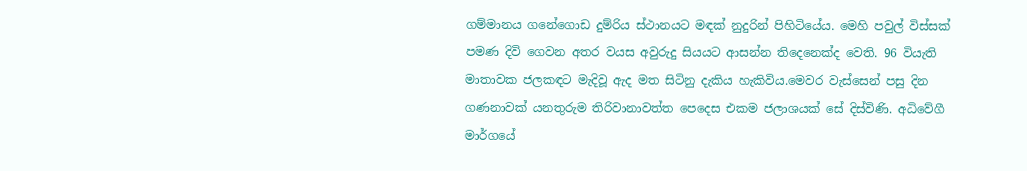ගම්මානය ගනේගොඩ දුම්රිය ස්ථානයට මඳක් නුදුරින් පිහිටියේය. මෙහි පවුල් විස්සක් පමණ දිවි ගෙවන අතර වයස අවුරුදු සියයට ආසන්න තිදෙනෙක්ද වෙති. 96 වියැති මාතාවක ජලකඳට මැදිවූ ඇද මත සිටිනු දැකිය හැකිවිය.මෙවර වැස්සෙන් පසු දින ගණනාවක් යනතුරුම තිරිවානාවත්ත පෙදෙස එකම ජලාශයක් සේ දිස්විණි. අධිවේගී මාර්ගයේ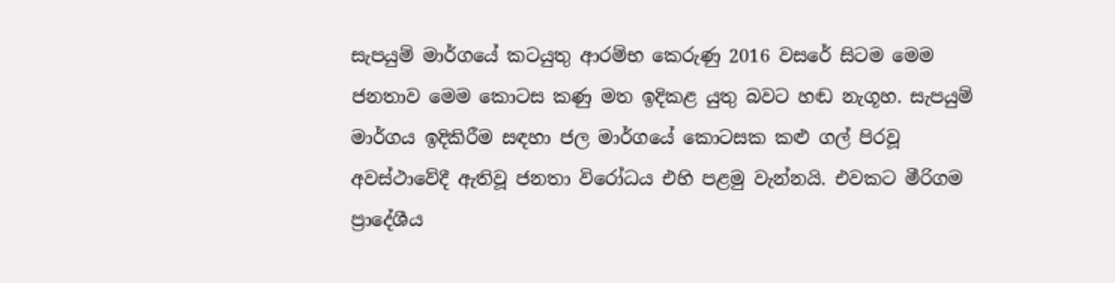සැපයුම් මාර්ගයේ කටයුතු ආරම්භ කෙරුණු 2016 වසරේ සිටම මෙම ජනතාව මෙම කොටස කණු මත ඉදිකළ යුතු බවට හඬ නැගූහ. සැපයුම් මාර්ගය ඉදිකිරීම සඳහා ජල මාර්ගයේ කොටසක කළු ගල් පිරවූ අවස්ථාවේදී ඇතිවූ ජනතා විරෝධය එහි පළමු වැන්නයි. එවකට මීරිගම ප්‍රාදේශීය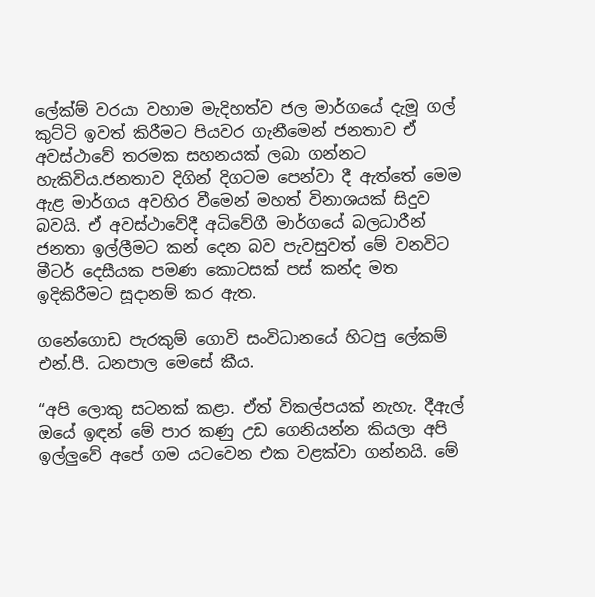ලේක්ම් වරයා වහාම මැදිහත්ව ජල මාර්ගයේ දැමූ ගල් කුට්ටි ඉවත් කිරීමට පියවර ගැනීමෙන් ජනතාව ඒ අවස්ථාවේ තරමක සහනයක් ලබා ගන්නට හැකිවිය.ජනතාව දිගින් දිගටම පෙන්වා දී ඇත්තේ මෙම ඇළ මාර්ගය අවහිර වීමෙන් මහත් විනාශයක් සිදුව බවයි. ඒ අවස්ථාවේදී අධිවේගී මාර්ගයේ බලධාරීන් ජනතා ඉල්ලීමට කන් දෙන බව පැවසුවත් මේ වනවිට මීටර් දෙසීයක පමණ කොටසක් පස් කන්ද මත ඉදිකිරීමට සූදානම් කර ඇත.

ගනේගොඩ පැරකුම් ගොවි සංවිධානයේ හිටපු ලේකම් එන්.පී. ධනපාල මෙසේ කීය.

“අපි ලොකු සටනක් කළා. ඒත් විකල්පයක් නැහැ. දීඇල් ඔයේ ඉඳන් මේ පාර කණු උඩ ගෙනියන්න කියලා අපි ඉල්ලුවේ අපේ ගම යටවෙන එක වළක්වා ගන්නයි. මේ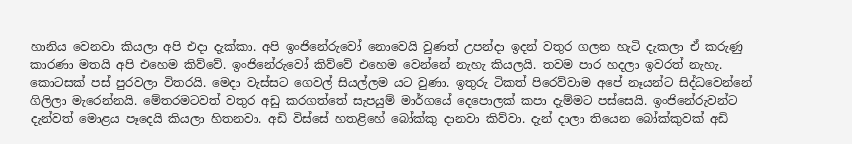හානිය වෙනවා කියලා අපි එදා දැක්කා. අපි ඉංජිනේරුවෝ නොවෙයි වුණත් උපන්දා ඉදන් වතුර ගලන හැටි දැකලා ඒ කරුණු කාරණා මතයි අපි එහෙම කිව්වේ. ඉංජිනේරුවෝ කිව්වේ එහෙම වෙන්නේ නැහැ කියලයි. තවම පාර හදලා ඉවරත් නැහැ. කොටසක් පස් පුරවලා විතරයි. මෙදා වැස්සට ගෙවල් සියල්ලම යට වුණා. ඉතුරු ටිකත් පිරෙව්වාම අපේ නෑයන්ට සිද්ධවෙන්නේ ගිලිලා මැරෙන්නයි. මේතරමටවත් වතුර අඩු කරගත්තේ සැපයුම් මාර්ගයේ දෙපොලක් කපා දැම්මට පස්සෙයි. ඉංජිනේරුවන්ට දැන්වත් මොළය පෑදෙයි කියලා හිතනවා. අඩි විස්සේ හතළිහේ බෝක්කු දානවා කිව්වා. දැන් දාලා තියෙන බෝක්කුවක් අඩි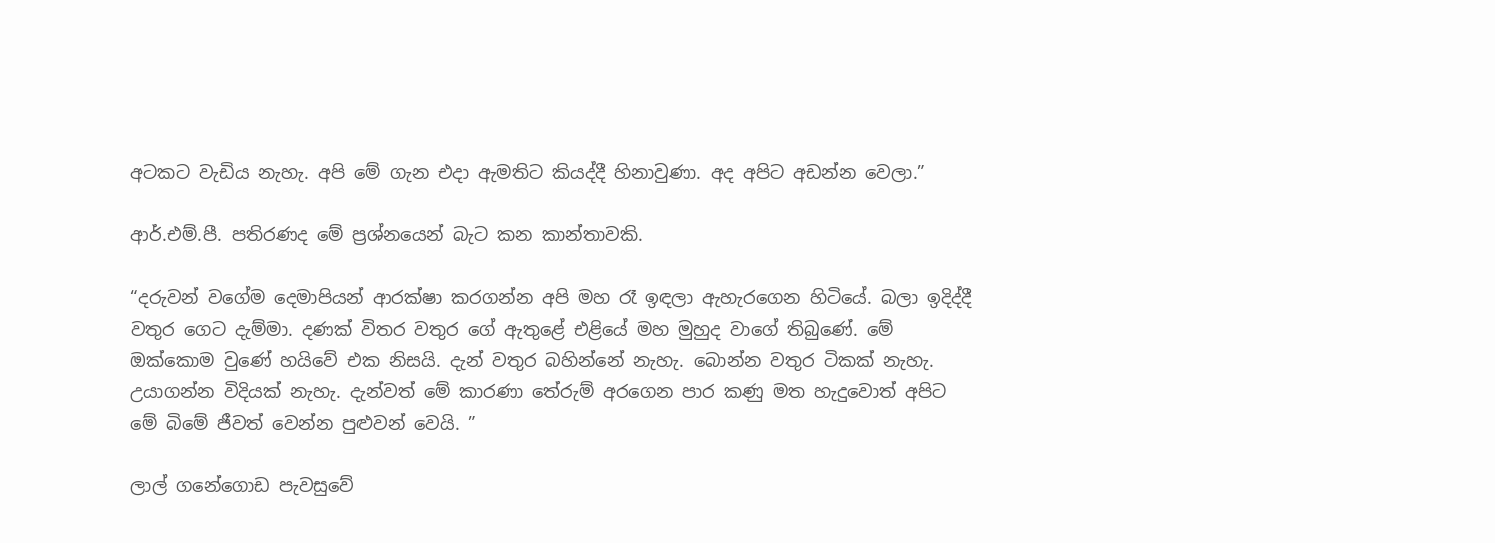අටකට වැඩිය නැහැ. අපි මේ ගැන එදා ඇමතිට කියද්දී හිනාවුණා. අද අපිට අඩන්න වෙලා.”

ආර්.එම්.පී. පතිරණද මේ ප්‍රශ්නයෙන් බැට කන කාන්තාවකි.

“දරුවන් වගේම දෙමාපියන් ආරක්ෂා කරගන්න අපි මහ රෑ ඉඳලා ඇහැරගෙන හිටියේ. බලා ඉදිද්දී වතුර ගෙට දැම්මා. දණක් විතර වතුර ගේ ඇතුළේ එළියේ මහ මුහුද වාගේ තිබුණේ. මේ ඔක්කොම වුණේ හයිවේ එක නිසයි. දැන් වතුර බහින්නේ නැහැ. බොන්න වතුර ටිකක් නැහැ. උයාගන්න විදියක් නැහැ. දැන්වත් මේ කාරණා තේරුම් අරගෙන පාර කණු මත හැදුවොත් අපිට මේ බිමේ ජීවත් වෙන්න පුළුවන් වෙයි. ”

ලාල් ගනේගොඩ පැවසුවේ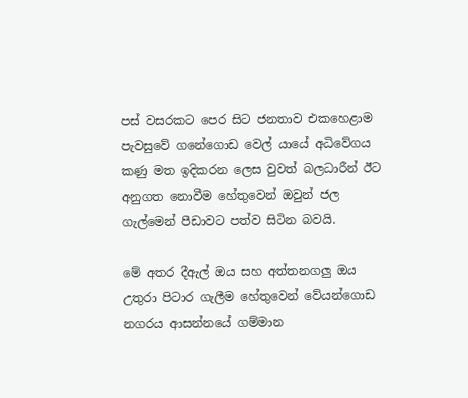පස් වසරකට පෙර සිට ජනතාව එකහෙළාම පැවසුවේ ගනේගොඩ වෙල් යායේ අධිවේගය කණු මත ඉදිකරන ලෙස වුවත් බලධාරීන් ඊට අනුගත නොවීම හේතුවෙන් ඔවුන් ජල ගැල්මෙන් පීඩාවට පත්ව සිටින බවයි.

මේ අතර දීඇල් ඔය සහ අත්තනගලු ඔය උතුරා පිටාර ගැලීම හේතුවෙන් වේයන්ගොඩ නගරය ආසන්නයේ ගම්මාන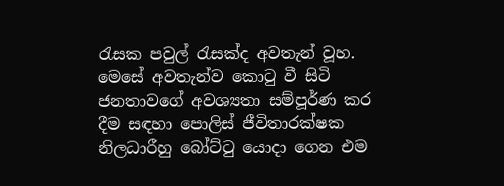රැසක පවුල් රැසක්ද අවතැන් වූහ. මෙසේ අවතැන්ව කොටු වී සිටි ජනතාවගේ අවශ්‍යතා සම්පූර්ණ කර දීම සඳහා පොලිස් ජීවිතාරක්ෂක නිලධාරීහු බෝට්ටු යොදා ගෙන එම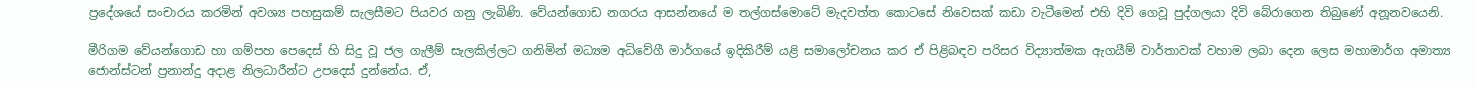ප්‍රදේශයේ සංචාරය කරමින් අවශ්‍ය පහසුකම් සැලසීමට පියවර ගනු ලැබිණි. වේයන්ගොඩ නගරය ආසන්නයේ ම තල්ගස්මොටේ මැදවත්ත කොටසේ නිවෙසක් කඩා වැටීමෙන් එහි දිවි ගෙවූ පුද්ගලයා දිවි බේරාගෙන තිබුණේ අනූනවයෙනි.

මීරිගම වේයන්ගොඩ හා ගම්පහ පෙදෙස් හි සිදු වූ ජල ගැලීම් සැලකිල්ලට ගනිමින් මධ්‍යම අධිවේගී මාර්ගයේ ඉදිකිරීම් යළි සමාලෝචනය කර ඒ පිළිබඳව පරිසර විද්‍යාත්මක ඇගයීම් වාර්තාවක් වහාම ලබා දෙන ලෙස මහාමාර්ග අමාත්‍ය ජොන්ස්ටන් ප්‍රනාන්දු අදාළ නිලධාරීන්ට උපදෙස් දුන්නේය. ඒ,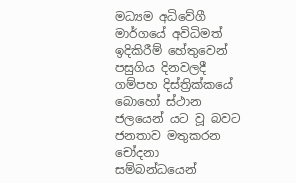මධ්‍යම අධිවේගී මාර්ගයේ අවිධිමත් ඉදිකිරීම් හේතුවෙන් පසුගිය දිනවලදී ගම්පහ දිස්ත්‍රික්කයේ බොහෝ ස්ථාන ජලයෙන් යට වූ බවට ජනතාව මතුකරන චෝදනා සම්බන්ධයෙන්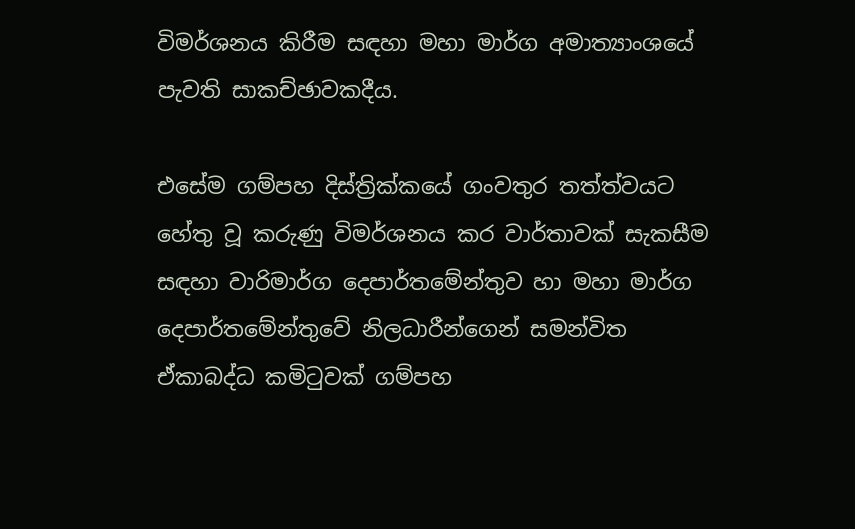විමර්ශනය කිරීම සඳහා මහා මාර්ග අමාත්‍යාංශයේ පැවති සාකච්ඡාවකදීය.

එසේම ගම්පහ දිස්ත්‍රික්කයේ ගංවතුර තත්ත්වයට හේතු වූ කරුණු විමර්ශනය කර වාර්තාවක් සැකසීම සඳහා වාරිමාර්ග දෙපාර්තමේන්තුව හා මහා මාර්ග දෙපාර්තමේන්තුවේ නිලධාරීන්ගෙන් සමන්විත ඒකාබද්ධ කමිටුවක් ගම්පහ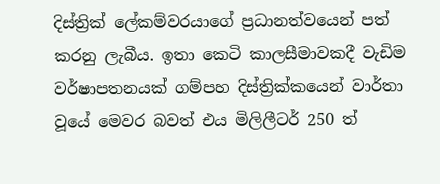දිස්ත්‍රික් ලේකම්වරයාගේ ප්‍රධානත්වයෙන් පත් කරනු ලැබීය. ඉතා කෙටි කාලසීමාවකදී වැඩිම වර්ෂාපතනයක් ගම්පහ දිස්ත්‍රික්කයෙන් වාර්තා වූයේ මෙවර බවත් එය මිලිලීටර් 250 ත්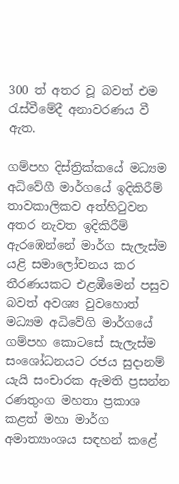300 ත් අතර වූ බවත් එම රැස්වීමේදී අනාවරණය වී ඇත.

ගම්පහ දිස්ත්‍රික්කයේ මධ්‍යම අධිවේගී මාර්ගයේ ඉදිකිරීම් තාවකාලිකව අත්හිටුවන අතර නැවත ඉදිකිරීම් ඇරඹෙන්නේ මාර්ග සැලැස්ම යළි සමාලෝචනය කර තීරණයකට එළඹීමෙන් පසුව බවත් අවශ්‍ය වුවහොත් මධ්‍යම අධිවේගි මාර්ගයේ ගම්පහ කොටසේ සැලැස්ම සංශෝධනයට රජය සුදානම් යැයි සංචාරක ඇමති ප්‍රසන්න රණතුංග මහතා ප්‍රකාශ කළත් මහා මාර්ග අමාත්‍යාංශය සඳහන් කළේ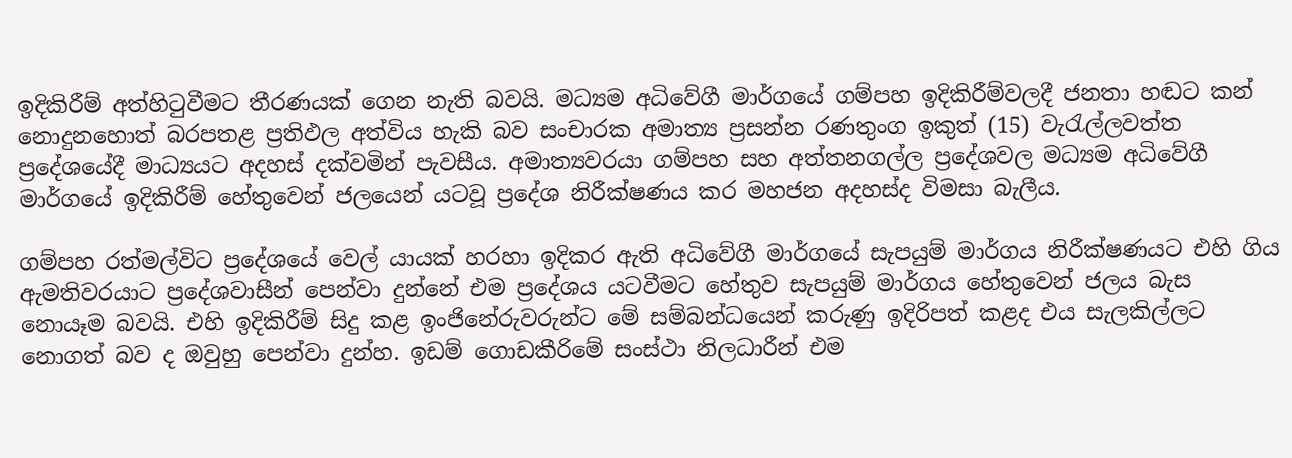ඉදිකිරීම් අත්හිටුවීමට තීරණයක් ගෙන නැති බවයි. මධ්‍යම අධිවේගී මාර්ගයේ ගම්පහ ඉදිකිරීම්වලදී ජනතා හඬට කන් නොදුනහොත් බරපතළ ප්‍රතිඵල අත්විය හැකි බව සංචාරක අමාත්‍ය ප්‍රසන්න රණතුංග ඉකුත් (15) වැරැල්ලවත්ත ප්‍රදේශයේදී මාධ්‍යයට අදහස් දක්වමින් පැවසීය. අමාත්‍යවරයා ගම්පහ සහ අත්තනගල්ල ප්‍රදේශවල මධ්‍යම අධිවේගී මාර්ගයේ ඉදිකිරීම් හේතුවෙන් ජලයෙන් යටවූ ප්‍රදේශ නිරීක්ෂණය කර මහජන අදහස්ද විමසා බැලීය.

ගම්පහ රත්මල්විට ප්‍රදේශයේ වෙල් යායක් හරහා ඉදිකර ඇති අධිවේගී මාර්ගයේ සැපයුම් මාර්ගය නිරීක්ෂණයට එහි ගිය ඇමතිවරයාට ප්‍රදේශවාසීන් පෙන්වා දුන්නේ එම ප්‍රදේශය යටවීමට හේතුව සැපයුම් මාර්ගය හේතුවෙන් ජලය බැස නොයෑම බවයි. එහි ඉදිකිරීම් සිදු කළ ඉංජිනේරුවරුන්ට මේ සම්බන්ධයෙන් කරුණු ඉදිරිපත් කළද එය සැලකිල්ලට නොගත් බව ද ඔවුහු පෙන්වා දුන්හ. ඉඩම් ගොඩකීරිමේ සංස්ථා නිලධාරීන් එම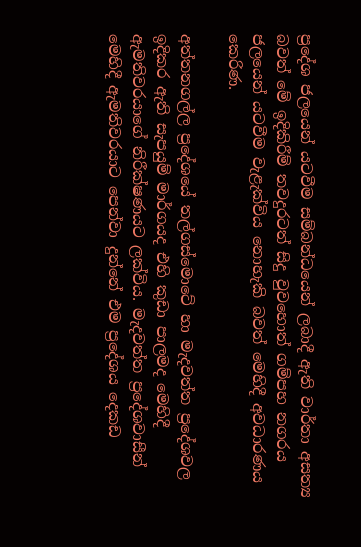ප්‍රදේශ ජලයෙන් යටවීම සම්බන්ධයෙන් ලබාදී ඇති වාර්තා අසත්‍ය බවත් මේ ඉදිකිරීම් තවදුරටත් සිදු වුවහොත් ගම්පහ නගරය ජලයෙන් යටවීම වැළැක්විය නොහැකි බවත් මෙහිදී අවධාරණය කෙරිණ.

අත්තනගල්ල ප්‍රදේශයේ තල්ගස්මොටේ හා මැදවත්ත ප්‍රදේශවල ඉදිකර ඇති සැපයුම් මාර්ගයද එහි කුඩා පාලමද මෙහිදී ඇමතිවරයාගේ නිරීක්ෂණයට ලක්විය. මැදවත්ත ප්‍රදේශවාසීන් මෙහිදී ඇමතිවරයාට පෙන්වා දුන්නේ එම ප්‍රදේශය දෙකඩ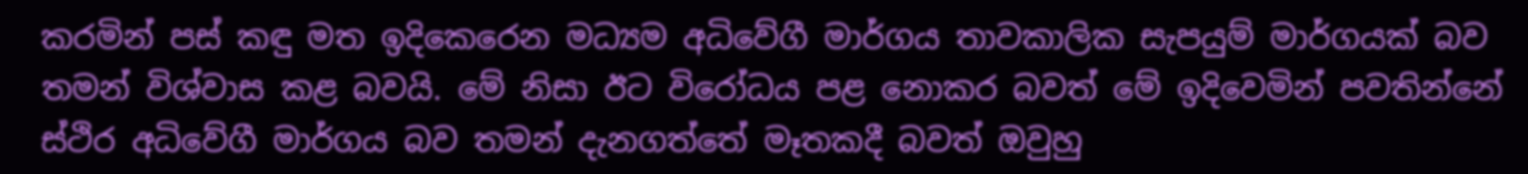කරමින් පස් කඳු මත ඉදිකෙරෙන මධ්‍යම අධිවේගී මාර්ගය තාවකාලික සැපයුම් මාර්ගයක් බව තමන් විශ්වාස කළ බවයි. මේ නිසා ඊට විරෝධය පළ නොකර බවත් මේ ඉදිවෙමින් පවතින්නේ ස්ථිර අධිවේගී මාර්ගය බව තමන් දැනගත්තේ මෑතකදී බවත් ඔවුහු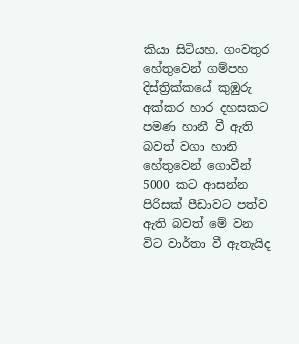කියා සිටියහ. ගංවතුර හේතුවෙන් ගම්පහ දිස්ත්‍රික්කයේ කුඹුරු අක්කර හාර දහසකට පමණ හානී වී ඇති බවත් වගා හානි හේතුවෙන් ගොවීන් 5000 කට ආසන්න පිරිසක් පීඩාවට පත්ව ඇති බවත් මේ වන විට වාර්තා වී ඇතැයිද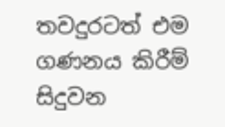තවදුරටත් එම ගණනය කිරීම් සිදුවන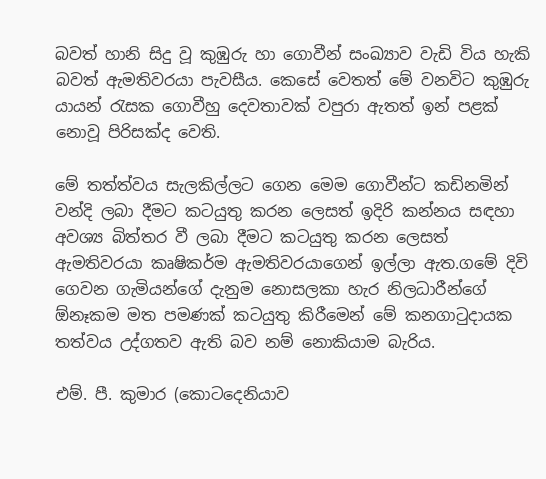බවත් හානි සිදු වූ කුඹුරු හා ගොවීන් සංඛ්‍යාව වැඩි විය හැකි බවත් ඇමතිවරයා පැවසීය. කෙසේ වෙතත් මේ වනවිට කුඹුරු යායන් රැසක ගොවීහු දෙවතාවක් වපුරා ඇතත් ඉන් පළක් නොවූ පිරිසක්ද වෙති.

මේ තත්ත්වය සැලකිල්ලට ගෙන මෙම ගොවීන්ට කඩිනමින් වන්දි ලබා දීමට කටයුතු කරන ලෙසත් ඉදිරි කන්නය සඳහා අවශ්‍ය බිත්තර වී ලබා දීමට කටයුතු කරන ලෙසත් ඇමතිවරයා කෘෂිකර්ම ඇමතිවරයාගෙන් ඉල්ලා ඇත.ගමේ දිවි ගෙවන ගැමියන්ගේ දැනුම නොසලකා හැර නිලධාරීන්ගේ ඕනෑකම මත පමණක් කටයුතු කිරීමෙන් මේ කනගාටුදායක තත්වය උද්ගතව ඇති බව නම් නොකියාම බැරිය.

එම්. පී. කුමාර (කොටදෙනියාව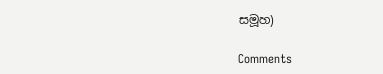සමූහ)

Comments